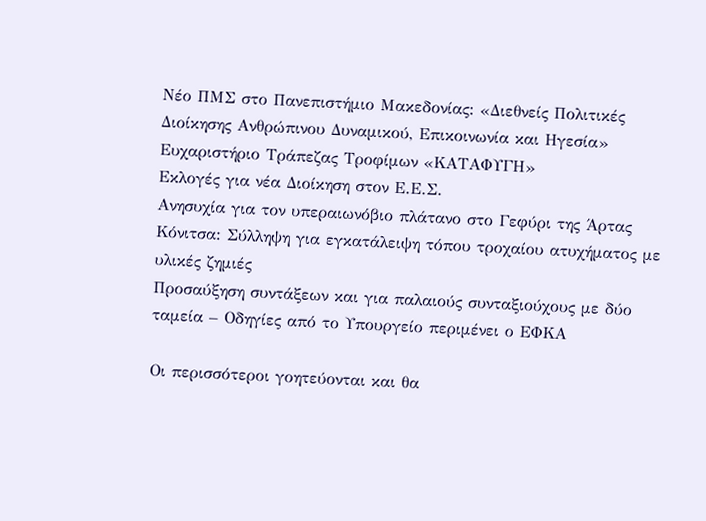Νέο ΠΜΣ στο Πανεπιστήμιο Μακεδονίας: «Διεθνείς Πολιτικές Διοίκησης Ανθρώπινου Δυναμικού, Επικοινωνία και Ηγεσία»
Ευχαριστήριο Τράπεζας Τροφίμων «ΚΑΤΑΦΥΓΗ»
Εκλογές για νέα Διοίκηση στον Ε.Ε.Σ.
Ανησυχία για τον υπεραιωνόβιο πλάτανο στο Γεφύρι της Άρτας
Κόνιτσα: Σύλληψη για εγκατάλειψη τόπου τροχαίου ατυχήματος με υλικές ζημιές
Προσαύξηση συντάξεων και για παλαιούς συνταξιούχους με δύο ταμεία – Οδηγίες από το Υπουργείο περιμένει ο ΕΦΚΑ

Οι περισσότεροι γοητεύονται και θα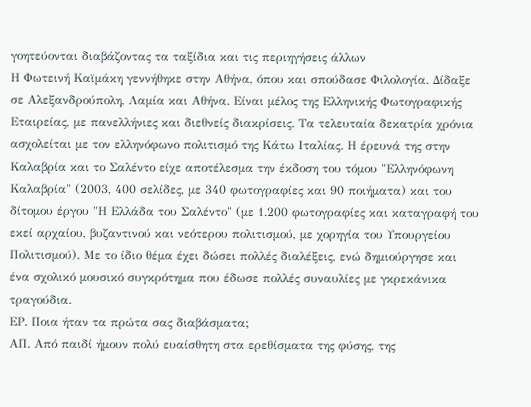γοητεύονται διαβάζοντας τα ταξίδια και τις περιηγήσεις άλλων
Η Φωτεινή Καϊμάκη γεννήθηκε στην Αθήνα, όπου και σπούδασε Φιλολογία. Δίδαξε σε Αλεξανδρούπολη, Λαμία και Αθήνα. Είναι μέλος της Ελληνικής Φωτογραφικής Εταιρείας, με πανελλήνιες και διεθνείς διακρίσεις. Τα τελευταία δεκατρία χρόνια ασχολείται με τον ελληνόφωνο πολιτισμό της Κάτω Ιταλίας. Η έρευνά της στην Καλαβρία και το Σαλέντο είχε αποτέλεσμα την έκδοση του τόμου "Ελληνόφωνη Καλαβρία" (2003, 400 σελίδες, με 340 φωτογραφίες και 90 ποιήματα) και του δίτομου έργου "Η Ελλάδα του Σαλέντο" (με 1.200 φωτογραφίες και καταγραφή του εκεί αρχαίου, βυζαντινού και νεότερου πολιτισμού, με χορηγία του Υπουργείου Πολιτισμού). Με το ίδιο θέμα έχει δώσει πολλές διαλέξεις, ενώ δημιούργησε και ένα σχολικό μουσικό συγκρότημα που έδωσε πολλές συναυλίες με γκρεκάνικα τραγούδια.
ΕΡ. Ποια ήταν τα πρώτα σας διαβάσματα;
ΑΠ. Από παιδί ήμουν πολύ ευαίσθητη στα ερεθίσματα της φύσης, της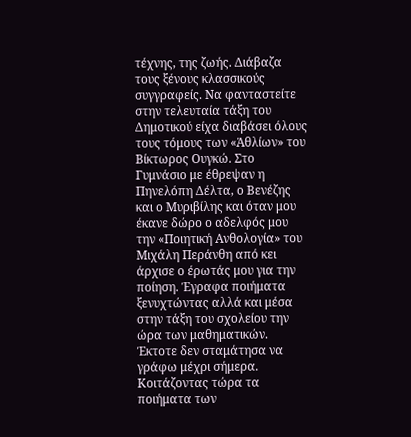τέχνης, της ζωής. Διάβαζα τους ξένους κλασσικούς συγγραφείς. Να φανταστείτε στην τελευταία τάξη του Δημοτικού είχα διαβάσει όλους τους τόμους των «Ἁθλίων» του Βίκτωρος Ουγκώ. Στο Γυμνάσιο με έθρεψαν η Πηνελόπη Δέλτα, ο Βενέζης και ο Μυριβίλης και όταν μου έκανε δώρο ο αδελφός μου την «Ποιητική Ανθολογία» του Μιχάλη Περάνθη από κει άρχισε ο έρωτάς μου για την ποίηση. Έγραφα ποιήματα ξενυχτώντας αλλά και μέσα στην τάξη του σχολείου την ώρα των μαθηματικών. Έκτοτε δεν σταμάτησα να γράφω μέχρι σήμερα. Κοιτάζοντας τώρα τα ποιήματα των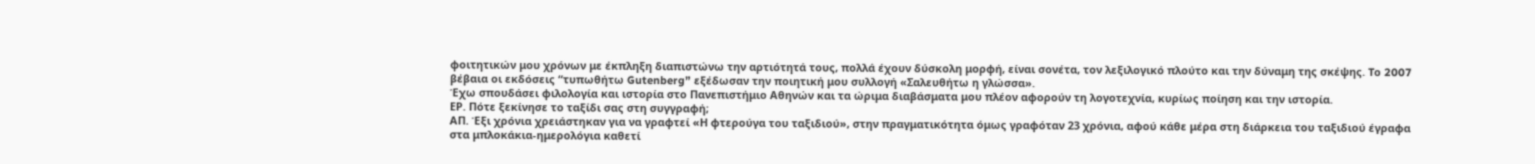φοιτητικών μου χρόνων με έκπληξη διαπιστώνω την αρτιότητά τους, πολλά έχουν δύσκολη μορφή, είναι σονέτα, τον λεξιλογικό πλούτο και την δύναμη της σκέψης. To 2007 βέβαια οι εκδόσεις “τυπωθήτω Gutenberg” εξέδωσαν την ποιητική μου συλλογή «Σαλευθήτω η γλώσσα».
Έχω σπουδάσει φιλολογία και ιστορία στο Πανεπιστήμιο Αθηνών και τα ώριμα διαβάσματα μου πλέον αφορούν τη λογοτεχνία, κυρίως ποίηση και την ιστορία.
ΕΡ. Πότε ξεκίνησε το ταξίδι σας στη συγγραφή;
ΑΠ. Έξι χρόνια χρειάστηκαν για να γραφτεί «Η φτερούγα του ταξιδιού», στην πραγματικότητα όμως γραφόταν 23 χρόνια, αφού κάθε μέρα στη διάρκεια του ταξιδιού έγραφα στα μπλοκάκια-ημερολόγια καθετί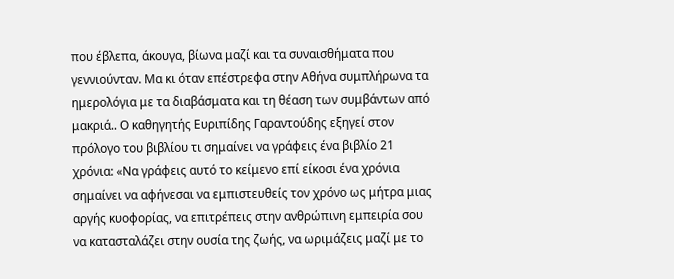που έβλεπα, άκουγα, βίωνα μαζί και τα συναισθήματα που γεννιούνταν. Μα κι όταν επέστρεφα στην Αθήνα συμπλήρωνα τα ημερολόγια με τα διαβάσματα και τη θέαση των συμβάντων από μακριά.. Ο καθηγητής Ευριπίδης Γαραντούδης εξηγεί στον πρόλογο του βιβλίου τι σημαίνει να γράφεις ένα βιβλίο 21 χρόνια: «Να γράφεις αυτό το κείμενο επί είκοσι ένα χρόνια σημαίνει να αφήνεσαι να εμπιστευθείς τον χρόνο ως μήτρα μιας αργής κυοφορίας, να επιτρέπεις στην ανθρώπινη εμπειρία σου να κατασταλάζει στην ουσία της ζωής, να ωριμάζεις μαζί με το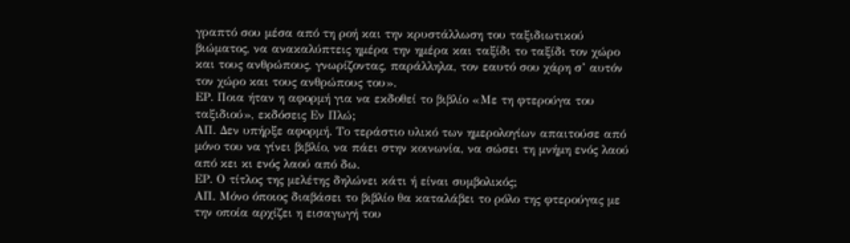γραπτό σου μέσα από τη ροή και την κρυστάλλωση του ταξιδιωτικού βιώματος, να ανακαλύπτεις ημέρα την ημέρα και ταξίδι το ταξίδι τον χώρο και τους ανθρώπους, γνωρίζοντας, παράλληλα, τον εαυτό σου χάρη σ’ αυτόν τον χώρο και τους ανθρώπους του».
ΕΡ. Ποια ήταν η αφορμή για να εκδοθεί το βιβλίο «Με τη φτερούγα του ταξιδιού», εκδόσεις Εν Πλώ;
ΑΠ. Δεν υπήρξε αφορμή. Το τεράστιο υλικό των ημερολογίων απαιτούσε από μόνο του να γίνει βιβλίο, να πάει στην κοινωνία, να σώσει τη μνήμη ενός λαού από κει κι ενός λαού από δω.
ΕΡ. Ο τίτλος της μελέτης δηλώνει κάτι ή είναι συμβολικός;
ΑΠ. Μόνο όποιος διαβάσει το βιβλίο θα καταλάβει το ρόλο της φτερούγας με την οποία αρχίζει η εισαγωγή του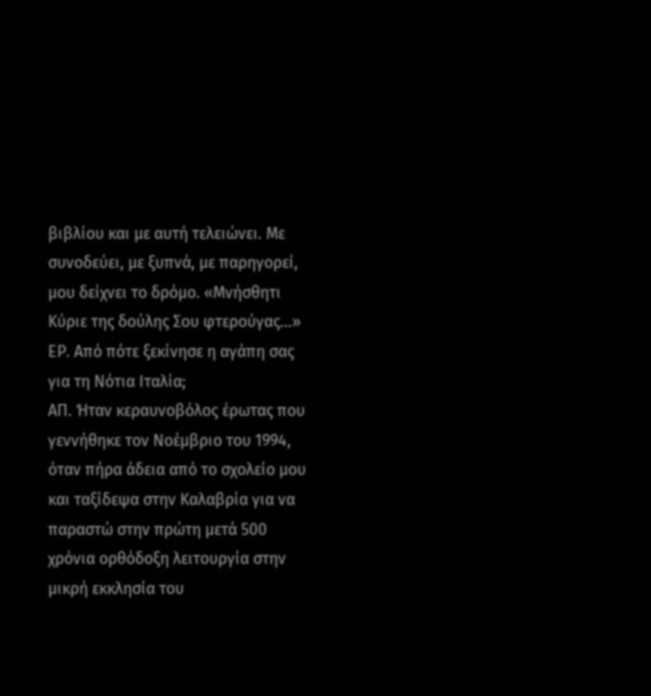βιβλίου και με αυτή τελειώνει. Με συνοδεύει, με ξυπνά, με παρηγορεί, μου δείχνει το δρόμο. «Μνήσθητι Κύριε της δούλης Σου φτερούγας…»
ΕΡ. Από πότε ξεκίνησε η αγάπη σας για τη Νότια Ιταλία;
ΑΠ. Ήταν κεραυνοβόλος έρωτας που γεννήθηκε τον Νοέμβριο του 1994, όταν πήρα άδεια από το σχολείο μου και ταξίδεψα στην Καλαβρία για να παραστώ στην πρώτη μετά 500 χρόνια ορθόδοξη λειτουργία στην μικρή εκκλησία του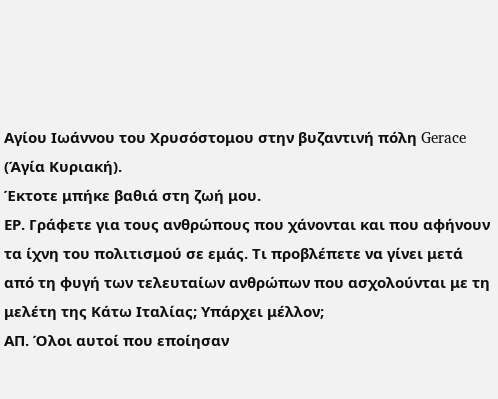Αγίου Ιωάννου του Χρυσόστομου στην βυζαντινή πόλη Gerace (Άγία Κυριακή).
Έκτοτε μπήκε βαθιά στη ζωή μου.
ΕΡ. Γράφετε για τους ανθρώπους που χάνονται και που αφήνουν τα ίχνη του πολιτισμού σε εμάς. Τι προβλέπετε να γίνει μετά από τη φυγή των τελευταίων ανθρώπων που ασχολούνται με τη μελέτη της Κάτω Ιταλίας; Υπάρχει μέλλον;
ΑΠ. Όλοι αυτοί που εποίησαν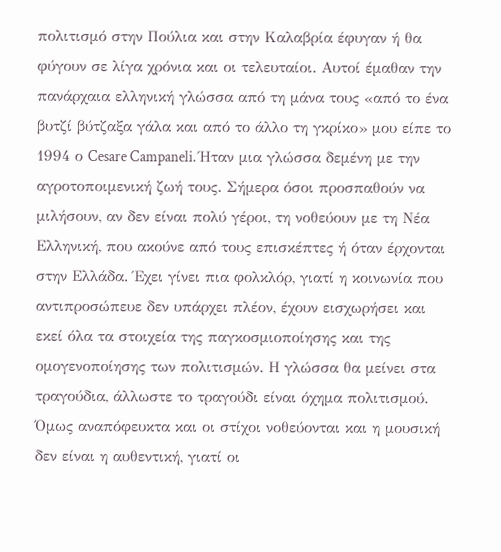πολιτισμό στην Πούλια και στην Καλαβρία έφυγαν ή θα φύγουν σε λίγα χρόνια και οι τελευταίοι. Αυτοί έμαθαν την πανάρχαια ελληνική γλώσσα από τη μάνα τους «από το ένα βυτζί βύτζαξα γάλα και από το άλλο τη γκρίκο» μου είπε το 1994 ο Cesare Campaneli. Ήταν μια γλώσσα δεμένη με την αγροτοποιμενική ζωή τους. Σήμερα όσοι προσπαθούν να μιλήσουν, αν δεν είναι πολύ γέροι, τη νοθεύουν με τη Νέα Ελληνική, που ακούνε από τους επισκέπτες ή όταν έρχονται στην Ελλάδα. Έχει γίνει πια φολκλόρ, γιατί η κοινωνία που αντιπροσώπευε δεν υπάρχει πλέον, έχουν εισχωρήσει και εκεί όλα τα στοιχεία της παγκοσμιοποίησης και της ομογενοποίησης των πολιτισμών. Η γλώσσα θα μείνει στα τραγούδια, άλλωστε το τραγούδι είναι όχημα πολιτισμού. Όμως αναπόφευκτα και οι στίχοι νοθεύονται και η μουσική δεν είναι η αυθεντική, γιατί οι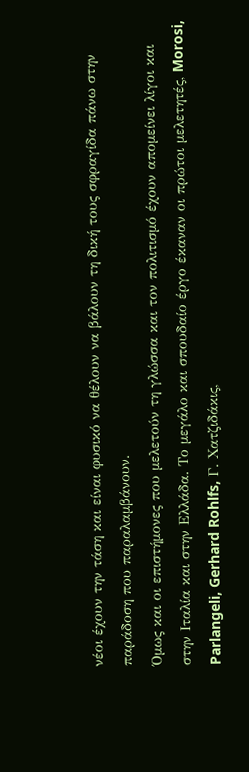νέοι έχουν την τάση και είναι φυσικό να θέλουν να βάλουν τη δική τους σφραγίδα πάνω στην παράδοση που παραλαμβάνουν.
Όμως και οι επιστήμονες που μελετούν τη γλώσσα και τον πολιτισμό έχουν απομείνει λίγοι και στην Ιταλία και στην Ελλάδα. Το μεγάλο και σπουδαίο έργο έκαναν οι πρώτοι μελετητές, Morosi, Parlangeli, Gerhard Rohlfs, Γ. Χατζιδάκις,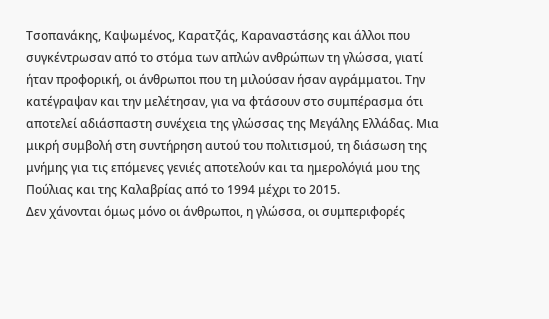Τσοπανάκης, Καψωμένος, Καρατζάς, Καραναστάσης και άλλοι που συγκέντρωσαν από το στόμα των απλών ανθρώπων τη γλώσσα, γιατί ήταν προφορική, οι άνθρωποι που τη μιλούσαν ήσαν αγράμματοι. Την κατέγραψαν και την μελέτησαν, για να φτάσουν στο συμπέρασμα ότι αποτελεί αδιάσπαστη συνέχεια της γλώσσας της Μεγάλης Ελλάδας. Μια μικρή συμβολή στη συντήρηση αυτού του πολιτισμού, τη διάσωση της μνήμης για τις επόμενες γενιές αποτελούν και τα ημερολόγιά μου της Πούλιας και της Καλαβρίας από το 1994 μέχρι το 2015.
Δεν χάνονται όμως μόνο οι άνθρωποι, η γλώσσα, οι συμπεριφορές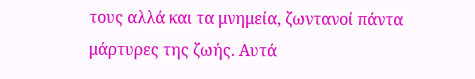τους αλλά και τα μνημεία, ζωντανοί πάντα μάρτυρες της ζωής. Αυτά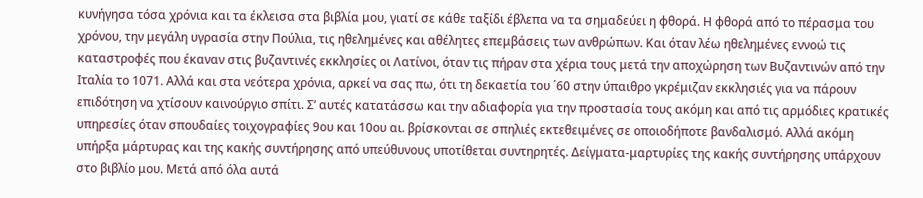κυνήγησα τόσα χρόνια και τα έκλεισα στα βιβλία μου, γιατί σε κάθε ταξίδι έβλεπα να τα σημαδεύει η φθορά. Η φθορά από το πέρασμα του χρόνου, την μεγάλη υγρασία στην Πούλια, τις ηθελημένες και αθέλητες επεμβάσεις των ανθρώπων. Και όταν λέω ηθελημένες εννοώ τις καταστροφές που έκαναν στις βυζαντινές εκκλησίες οι Λατίνοι, όταν τις πήραν στα χέρια τους μετά την αποχώρηση των Βυζαντινών από την Ιταλία το 1071. Αλλά και στα νεότερα χρόνια, αρκεί να σας πω, ότι τη δεκαετία του ΄60 στην ύπαιθρο γκρέμιζαν εκκλησιές για να πάρουν επιδότηση να χτίσουν καινούργιο σπίτι. Σ’ αυτές κατατάσσω και την αδιαφορία για την προστασία τους ακόμη και από τις αρμόδιες κρατικές υπηρεσίες όταν σπουδαίες τοιχογραφίες 9ου και 10ου αι. βρίσκονται σε σπηλιές εκτεθειμένες σε οποιοδήποτε βανδαλισμό. Αλλά ακόμη υπήρξα μάρτυρας και της κακής συντήρησης από υπεύθυνους υποτίθεται συντηρητές. Δείγματα-μαρτυρίες της κακής συντήρησης υπάρχουν στο βιβλίο μου. Μετά από όλα αυτά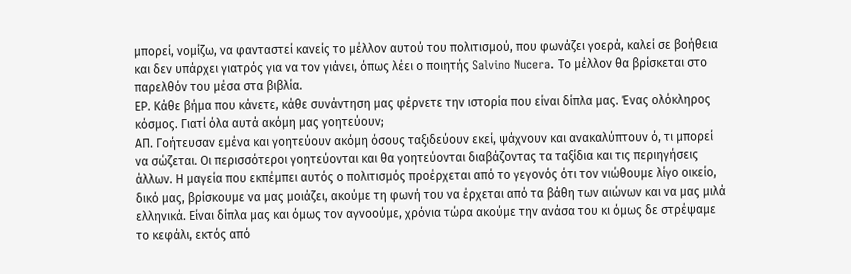μπορεί, νομίζω, να φανταστεί κανείς το μέλλον αυτού του πολιτισμού, που φωνάζει γοερά, καλεί σε βοήθεια και δεν υπάρχει γιατρός για να τον γιάνει, όπως λέει ο ποιητής Salvino Nucera. Το μέλλον θα βρίσκεται στο παρελθόν του μέσα στα βιβλία.
ΕΡ. Κάθε βήμα που κάνετε, κάθε συνάντηση μας φέρνετε την ιστορία που είναι δίπλα μας. Ένας ολόκληρος κόσμος. Γιατί όλα αυτά ακόμη μας γοητεύουν;
ΑΠ. Γοήτευσαν εμένα και γοητεύουν ακόμη όσους ταξιδεύουν εκεί, ψάχνουν και ανακαλύπτουν ό, τι μπορεί να σώζεται. Οι περισσότεροι γοητεύονται και θα γοητεύονται διαβάζοντας τα ταξίδια και τις περιηγήσεις άλλων. Η μαγεία που εκπέμπει αυτός ο πολιτισμός προέρχεται από το γεγονός ότι τον νιώθουμε λίγο οικείο, δικό μας, βρίσκουμε να μας μοιάζει, ακούμε τη φωνή του να έρχεται από τα βάθη των αιώνων και να μας μιλά ελληνικά. Είναι δίπλα μας και όμως τον αγνοούμε, χρόνια τώρα ακούμε την ανάσα του κι όμως δε στρέψαμε το κεφάλι, εκτός από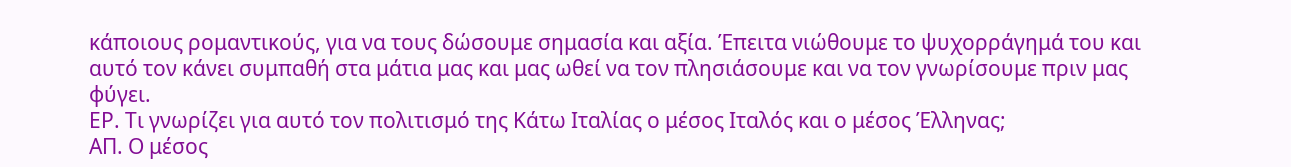κάποιους ρομαντικούς, για να τους δώσουμε σημασία και αξία. Έπειτα νιώθουμε το ψυχορράγημά του και αυτό τον κάνει συμπαθή στα μάτια μας και μας ωθεί να τον πλησιάσουμε και να τον γνωρίσουμε πριν μας φύγει.
ΕΡ. Τι γνωρίζει για αυτό τον πολιτισμό της Κάτω Ιταλίας ο μέσος Ιταλός και ο μέσος Έλληνας;
ΑΠ. Ο μέσος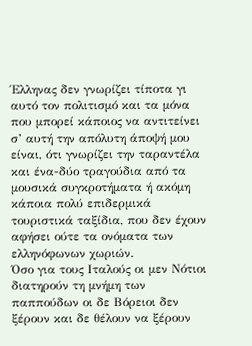Έλληνας δεν γνωρίζει τίποτα γι αυτό τον πολιτισμό και τα μόνα που μπορεί κάποιος να αντιτείνει σ’ αυτή την απόλυτη άποψή μου είναι, ότι γνωρίζει την ταραντέλα και ένα-δύο τραγούδια από τα μουσικά συγκροτήματα ή ακόμη κάποια πολύ επιδερμικά τουριστικά ταξίδια, που δεν έχουν αφήσει ούτε τα ονόματα των ελληνόφωνων χωριών.
Όσο για τους Ιταλούς οι μεν Νότιοι διατηρούν τη μνήμη των παππούδων οι δε Βόρειοι δεν ξέρουν και δε θέλουν να ξέρουν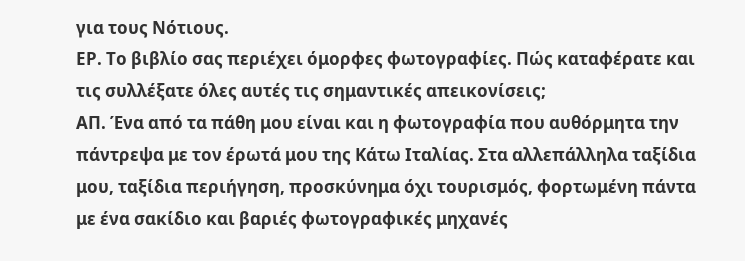για τους Νότιους.
ΕΡ. Το βιβλίο σας περιέχει όμορφες φωτογραφίες. Πώς καταφέρατε και τις συλλέξατε όλες αυτές τις σημαντικές απεικονίσεις;
ΑΠ. Ένα από τα πάθη μου είναι και η φωτογραφία που αυθόρμητα την πάντρεψα με τον έρωτά μου της Κάτω Ιταλίας. Στα αλλεπάλληλα ταξίδια μου, ταξίδια περιήγηση, προσκύνημα όχι τουρισμός, φορτωμένη πάντα με ένα σακίδιο και βαριές φωτογραφικές μηχανές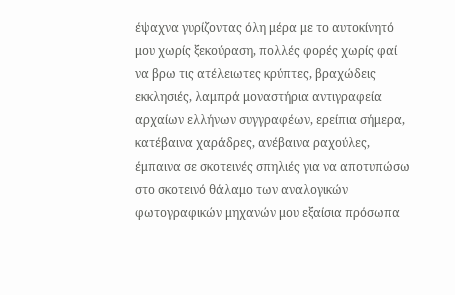έψαχνα γυρίζοντας όλη μέρα με το αυτοκίνητό μου χωρίς ξεκούραση, πολλές φορές χωρίς φαί να βρω τις ατέλειωτες κρύπτες, βραχώδεις εκκλησιές, λαμπρά μοναστήρια αντιγραφεία αρχαίων ελλήνων συγγραφέων, ερείπια σήμερα, κατέβαινα χαράδρες, ανέβαινα ραχούλες, έμπαινα σε σκοτεινές σπηλιές για να αποτυπώσω στο σκοτεινό θάλαμο των αναλογικών φωτογραφικών μηχανών μου εξαίσια πρόσωπα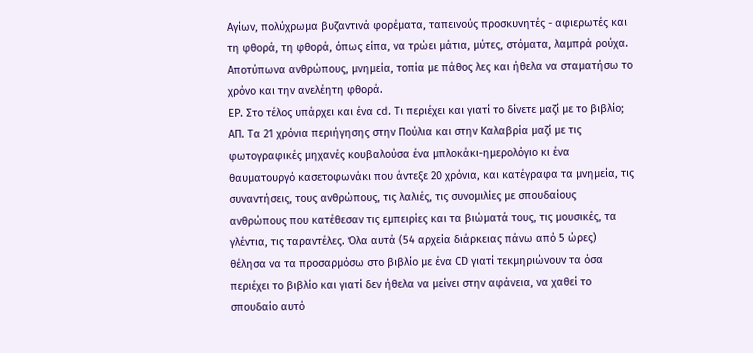Αγίων, πολύχρωμα βυζαντινά φορέματα, ταπεινούς προσκυνητές - αφιερωτές και τη φθορά, τη φθορά, όπως είπα, να τρώει μάτια, μύτες, στόματα, λαμπρά ρούχα. Αποτύπωνα ανθρώπους, μνημεία, τοπία με πάθος λες και ήθελα να σταματήσω το χρόνο και την ανελέητη φθορά.
ΕΡ. Στο τέλος υπάρχει και ένα cd. Τι περιέχει και γιατί το δίνετε μαζί με το βιβλίο;
ΑΠ. Τα 21 χρόνια περιήγησης στην Πούλια και στην Καλαβρία μαζί με τις φωτογραφικές μηχανές κουβαλούσα ένα μπλοκάκι-ημερολόγιο κι ένα θαυματουργό κασετοφωνάκι που άντεξε 20 χρόνια, και κατέγραφα τα μνημεία, τις συναντήσεις, τους ανθρώπους, τις λαλιές, τις συνομιλίες με σπουδαίους ανθρώπους που κατέθεσαν τις εμπειρίες και τα βιώματά τους, τις μουσικές, τα γλέντια, τις ταραντέλες. Όλα αυτά (54 αρχεία διάρκειας πάνω από 5 ώρες) θέλησα να τα προσαρμόσω στο βιβλίο με ένα CD γιατί τεκμηριώνουν τα όσα περιέχει το βιβλίο και γιατί δεν ήθελα να μείνει στην αφάνεια, να χαθεί το σπουδαίο αυτό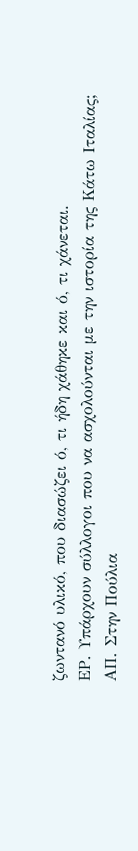ζωντανό υλικό, που διασώζει ό, τι ήδη χάθηκε και ό, τι χάνεται.
ΕΡ. Υπάρχουν σύλλογοι που να ασχολούνται με την ιστορία της Κάτω Ιταλίας;
ΑΠ. Στην Πούλια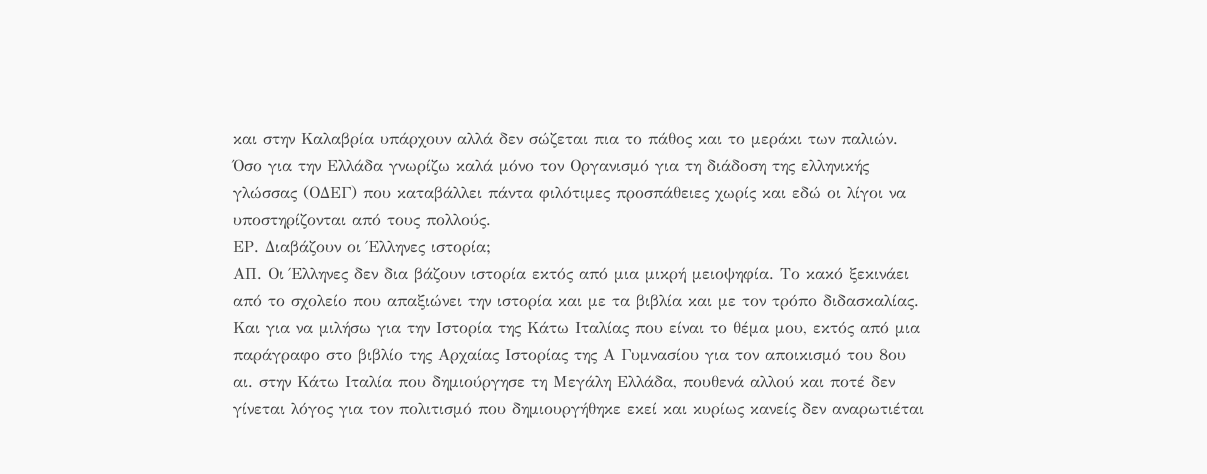και στην Καλαβρία υπάρχουν αλλά δεν σώζεται πια το πάθος και το μεράκι των παλιών. Όσο για την Ελλάδα γνωρίζω καλά μόνο τον Οργανισμό για τη διάδοση της ελληνικής γλώσσας (ΟΔΕΓ) που καταβάλλει πάντα φιλότιμες προσπάθειες χωρίς και εδώ οι λίγοι να υποστηρίζονται από τους πολλούς.
ΕΡ. Διαβάζουν οι Έλληνες ιστορία;
ΑΠ. Οι Έλληνες δεν δια βάζουν ιστορία εκτός από μια μικρή μειοψηφία. Το κακό ξεκινάει από το σχολείο που απαξιώνει την ιστορία και με τα βιβλία και με τον τρόπο διδασκαλίας. Και για να μιλήσω για την Ιστορία της Κάτω Ιταλίας που είναι το θέμα μου, εκτός από μια παράγραφο στο βιβλίο της Αρχαίας Ιστορίας της Α Γυμνασίου για τον αποικισμό του 8ου αι. στην Κάτω Ιταλία που δημιούργησε τη Μεγάλη Ελλάδα, πουθενά αλλού και ποτέ δεν γίνεται λόγος για τον πολιτισμό που δημιουργήθηκε εκεί και κυρίως κανείς δεν αναρωτιέται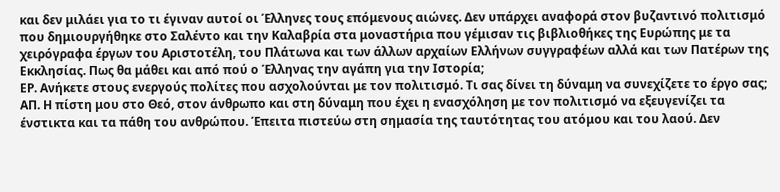και δεν μιλάει για το τι έγιναν αυτοί οι Έλληνες τους επόμενους αιώνες. Δεν υπάρχει αναφορά στον βυζαντινό πολιτισμό που δημιουργήθηκε στο Σαλέντο και την Καλαβρία στα μοναστήρια που γέμισαν τις βιβλιοθήκες της Ευρώπης με τα χειρόγραφα έργων του Αριστοτέλη, του Πλάτωνα και των άλλων αρχαίων Ελλήνων συγγραφέων αλλά και των Πατέρων της Εκκλησίας. Πως θα μάθει και από πού ο Έλληνας την αγάπη για την Ιστορία;
ΕΡ. Ανήκετε στους ενεργούς πολίτες που ασχολούνται με τον πολιτισμό. Τι σας δίνει τη δύναμη να συνεχίζετε το έργο σας;
ΑΠ. Η πίστη μου στο Θεό, στον άνθρωπο και στη δύναμη που έχει η ενασχόληση με τον πολιτισμό να εξευγενίζει τα ένστικτα και τα πάθη του ανθρώπου. Έπειτα πιστεύω στη σημασία της ταυτότητας του ατόμου και του λαού. Δεν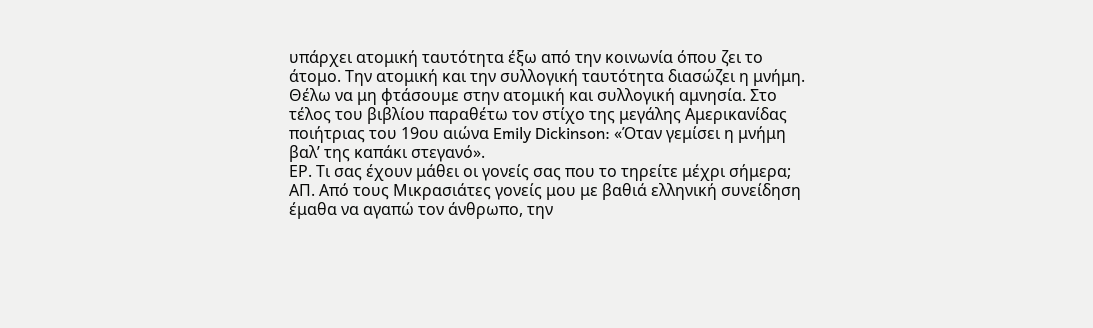υπάρχει ατομική ταυτότητα έξω από την κοινωνία όπου ζει το άτομο. Την ατομική και την συλλογική ταυτότητα διασώζει η μνήμη. Θέλω να μη φτάσουμε στην ατομική και συλλογική αμνησία. Στο τέλος του βιβλίου παραθέτω τον στίχο της μεγάλης Αμερικανίδας ποιήτριας του 19ου αιώνα Emily Dickinson: «Όταν γεμίσει η μνήμη βαλ’ της καπάκι στεγανό».
ΕΡ. Τι σας έχουν μάθει οι γονείς σας που το τηρείτε μέχρι σήμερα;
ΑΠ. Από τους Μικρασιάτες γονείς μου με βαθιά ελληνική συνείδηση έμαθα να αγαπώ τον άνθρωπο, την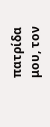πατρίδα μου, τον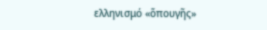ελληνισμό «ὅπουγῆς»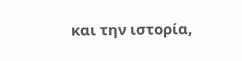και την ιστορία,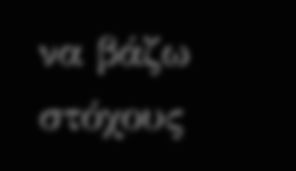να βάζω στόχους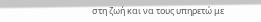στη ζωή και να τους υπηρετώ με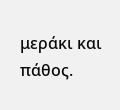μεράκι και πάθος.